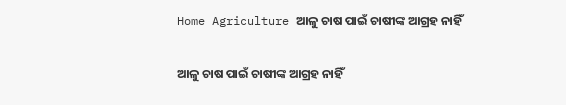Home Agriculture ଆଳୁ ଚାଷ ପାଇଁ ଚାଷୀଙ୍କ ଆଗ୍ରହ ନାହିଁ

ଆଳୁ ଚାଷ ପାଇଁ ଚାଷୀଙ୍କ ଆଗ୍ରହ ନାହିଁ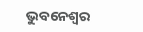ଭୁବନେଶ୍ୱର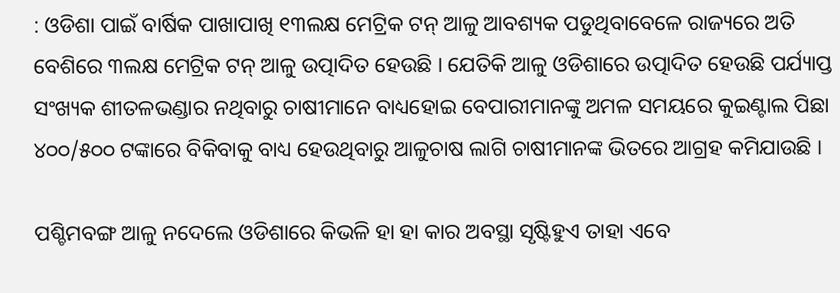: ଓଡିଶା ପାଇଁ ବାର୍ଷିକ ପାଖାପାଖି ୧୩ଲକ୍ଷ ମେଟ୍ରିକ ଟନ୍‍ ଆଳୁ ଆବଶ୍ୟକ ପଡୁଥିବାବେଳେ ରାଜ୍ୟରେ ଅତି ବେଶିରେ ୩ଲକ୍ଷ ମେଟ୍ରିକ ଟନ୍‍ ଆଳୁ ଉତ୍ପାଦିତ ହେଉଛି । ଯେତିକି ଆଳୁ ଓଡିଶାରେ ଉତ୍ପାଦିତ ହେଉଛି ପର୍ଯ୍ୟାପ୍ତ ସଂଖ୍ୟକ ଶୀତଳଭଣ୍ଡାର ନଥିବାରୁ ଚାଷୀମାନେ ବାଧ୍ୟହୋଇ ବେପାରୀମାନଙ୍କୁ ଅମଳ ସମୟରେ କୁଇଣ୍ଟାଲ ପିଛା ୪୦୦/୫୦୦ ଟଙ୍କାରେ ବିକିବାକୁ ବାଧ୍ୟ ହେଉଥିବାରୁ ଆଳୁଚାଷ ଲାଗି ଚାଷୀମାନଙ୍କ ଭିତରେ ଆଗ୍ରହ କମିଯାଉଛି ।

ପଶ୍ଚିମବଙ୍ଗ ଆଳୁ ନଦେଲେ ଓଡିଶାରେ କିଭଳି ହା ହା କାର ଅବସ୍ଥା ସୃଷ୍ଟିହୁଏ ତାହା ଏବେ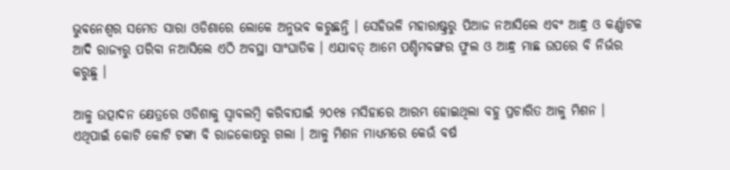ଭୁବନେଶ୍ୱର ସମେତ ସାରା ଓଡିଶାରେ ଲୋକେ ଅନୁଭବ କରୁଛନ୍ତି । ସେହିଭଳି ମହାରାଷ୍ଟ୍ରରୁ ପିଆଜ ନଆସିଲେ ଏବଂ ଆନ୍ଧ୍ର ଓ କର୍ଣ୍ଣାଟକ ଆଦି ରାଜ୍ୟରୁ ପରିବା ନଆସିଲେ ଏଠି ଅବସ୍ଥା ସାଂଘାତିକ । ଏଯାବତ୍‍ ଆମେ ପଶ୍ଚିମବଙ୍ଗର ଫୁଲ ଓ ଆନ୍ଧ୍ର ମାଛ ଉପରେ ବି ନିର୍ଭର କରୁଛୁ ।

ଆଳୁ ଉତ୍ପାଦନ କ୍ଷେତ୍ରରେ ଓଡିଶାକୁ ସ୍ୱାବଲମ୍ବି କରିବାପାଇଁ ୨୦୧୫ ମସିହାରେ ଆରମ୍ଭ ହୋଇଥିଲା ବହୁ ପ୍ରଚାରିତ ଆଳୁ ମିଶନ । ଏଥିପାଇଁ କୋଟି କୋଟି ଟଙ୍କା ବି ରାଜକୋଷରୁ ଗଲା । ଆଳୁ ମିଶନ ମାଧ୍ୟମରେ କେଉଁ ବର୍ଷ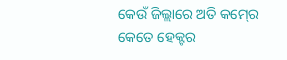କେଉଁ ଜିଲ୍ଲାରେ ଅତି କମ୍‍ରେ କେତେ ହେକ୍ଟର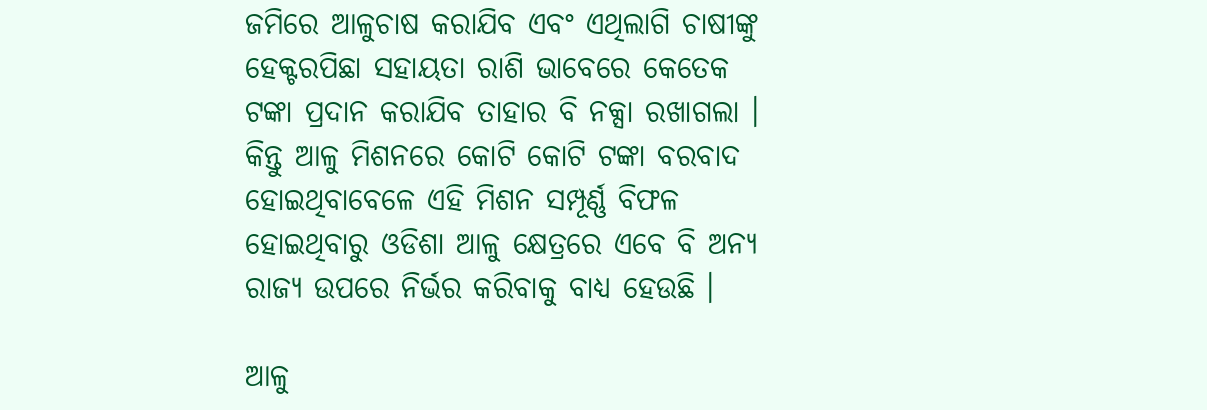ଜମିରେ ଆଳୁଚାଷ କରାଯିବ ଏବଂ ଏଥିଲାଗି ଚାଷୀଙ୍କୁ ହେକ୍ଟରପିଛା ସହାୟତା ରାଶି ଭାବେରେ କେତେକ ଟଙ୍କା ପ୍ରଦାନ କରାଯିବ ତାହାର ବି ନକ୍ସା ରଖାଗଲା । କିନ୍ତୁ ଆଳୁ ମିଶନରେ କୋଟି କୋଟି ଟଙ୍କା ବରବାଦ ହୋଇଥିବାବେଳେ ଏହି ମିଶନ ସମ୍ପୂର୍ଣ୍ଣ ବିଫଳ ହୋଇଥିବାରୁ ଓଡିଶା ଆଳୁ କ୍ଷେତ୍ରରେ ଏବେ ବି ଅନ୍ୟ ରାଜ୍ୟ ଉପରେ ନିର୍ଭର କରିବାକୁ ବାଧ୍ୟ ହେଉଛି ।

ଆଳୁ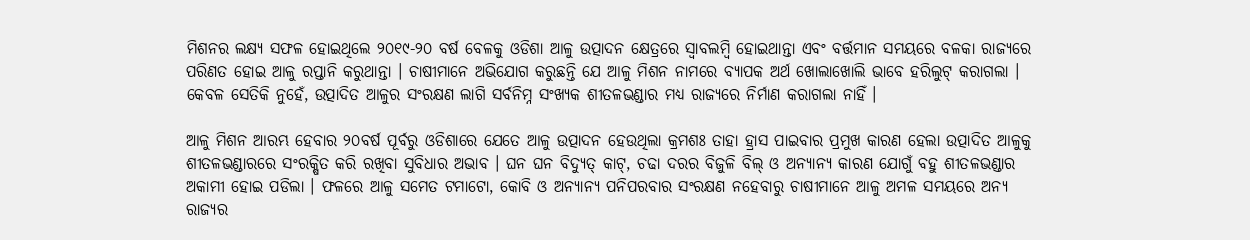ମିଶନର ଲକ୍ଷ୍ୟ ସଫଳ ହୋଇଥିଲେ ୨୦୧୯-୨୦ ବର୍ଷ ବେଳକୁ ଓଡିଶା ଆଳୁ ଉତ୍ପାଦନ କ୍ଷେତ୍ରରେ ସ୍ୱାବଲମ୍ବି ହୋଇଥାନ୍ତା ଏବଂ ବର୍ତ୍ତମାନ ସମୟରେ ବଳକା ରାଜ୍ୟରେ ପରିଣତ ହୋଇ ଆଳୁ ରପ୍ତାନି କରୁଥାନ୍ତା । ଚାଷୀମାନେ ଅଭିଯୋଗ କରୁଛନ୍ତି ଯେ ଆଳୁ ମିଶନ ନାମରେ ବ୍ୟାପକ ଅର୍ଥ ଖୋଲାଖୋଲି ଭାବେ ହରିଲୁଟ୍‍ କରାଗଲା । କେବଳ ସେତିକି ନୁହେଁ, ଉତ୍ପାଦିତ ଆଳୁର ସଂରକ୍ଷଣ ଲାଗି ସର୍ବନିମ୍ନ ସଂଖ୍ୟକ ଶୀତଳଭଣ୍ଡାର ମଧ୍ୟ ରାଜ୍ୟରେ ନିର୍ମାଣ କରାଗଲା ନାହିଁ ।

ଆଳୁ ମିଶନ ଆରମ୍ଭ ହେବାର ୨୦ବର୍ଷ ପୂର୍ବରୁ ଓଡିଶାରେ ଯେତେ ଆଳୁ ଉତ୍ପାଦନ ହେଉଥିଲା କ୍ରମଶଃ ତାହା ହ୍ରାସ ପାଇବାର ପ୍ରମୁଖ କାରଣ ହେଲା ଉତ୍ପାଦିତ ଆଳୁକୁ ଶୀତଳଭଣ୍ଡାରରେ ସଂରକ୍ଷିତ କରି ରଖିବା ସୁବିଧାର ଅଭାବ । ଘନ ଘନ ବିଦ୍ୟୁତ୍‍ କାଟ୍‍, ଚଢା ଦରର ବିଜୁଳି ବିଲ୍‍ ଓ ଅନ୍ୟାନ୍ୟ କାରଣ ଯୋଗୁଁ ବହୁ ଶୀତଳଭଣ୍ଡାର ଅକାମୀ ହୋଇ ପଡିଲା । ଫଳରେ ଆଳୁ ସମେତ ଟମାଟୋ, କୋବି ଓ ଅନ୍ୟାନ୍ୟ ପନିପରବାର ସଂରକ୍ଷଣ ନହେବାରୁ ଚାଷୀମାନେ ଆଳୁ ଅମଳ ସମୟରେ ଅନ୍ୟ ରାଜ୍ୟର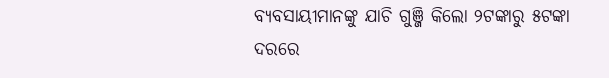ବ୍ୟବସାୟୀମାନଙ୍କୁ ଯାଚି ଗୁଞ୍ଜି କିଲୋ ୨ଟଙ୍କାରୁ ୫ଟଙ୍କା ଦରରେ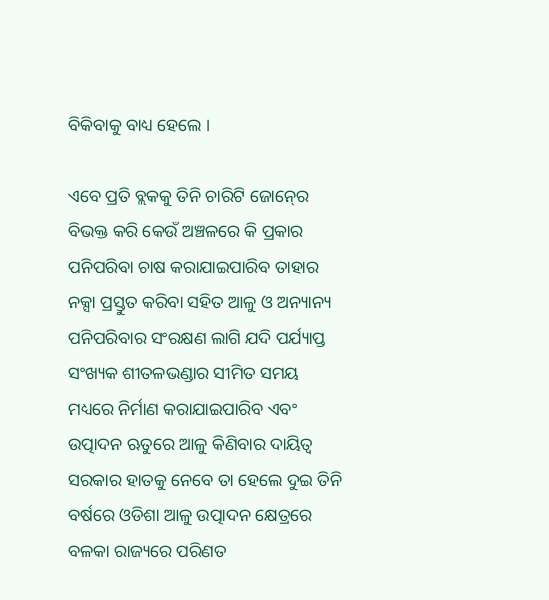ବିକିବାକୁ ବାଧ୍ୟ ହେଲେ ।

ଏବେ ପ୍ରତି ବ୍ଲକକୁ ତିନି ଚାରିଟି ଜୋନ୍‍ରେ ବିଭକ୍ତ କରି କେଉଁ ଅଞ୍ଚଳରେ କି ପ୍ରକାର ପନିପରିବା ଚାଷ କରାଯାଇପାରିବ ତାହାର ନକ୍ସା ପ୍ରସ୍ତୁତ କରିବା ସହିତ ଆଳୁ ଓ ଅନ୍ୟାନ୍ୟ ପନିପରିବାର ସଂରକ୍ଷଣ ଲାଗି ଯଦି ପର୍ଯ୍ୟାପ୍ତ ସଂଖ୍ୟକ ଶୀତଳଭଣ୍ଡାର ସୀମିତ ସମୟ ମଧ୍ୟରେ ନିର୍ମାଣ କରାଯାଇପାରିବ ଏବଂ ଉତ୍ପାଦନ ଋତୁରେ ଆଳୁ କିଣିବାର ଦାୟିତ୍ୱ ସରକାର ହାତକୁ ନେବେ ତା ହେଲେ ଦୁଇ ତିନି ବର୍ଷରେ ଓଡିଶା ଆଳୁ ଉତ୍ପାଦନ କ୍ଷେତ୍ରରେ ବଳକା ରାଜ୍ୟରେ ପରିଣତ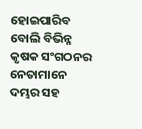ହୋଇପାରିବ ବୋଲି ବିଭିନ୍ନ କୃଷକ ସଂଗଠନର ନେତାମାନେ ଦମ୍ଭର ସହ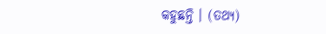କହୁଛନ୍ତି । (ତଥ୍ୟ)